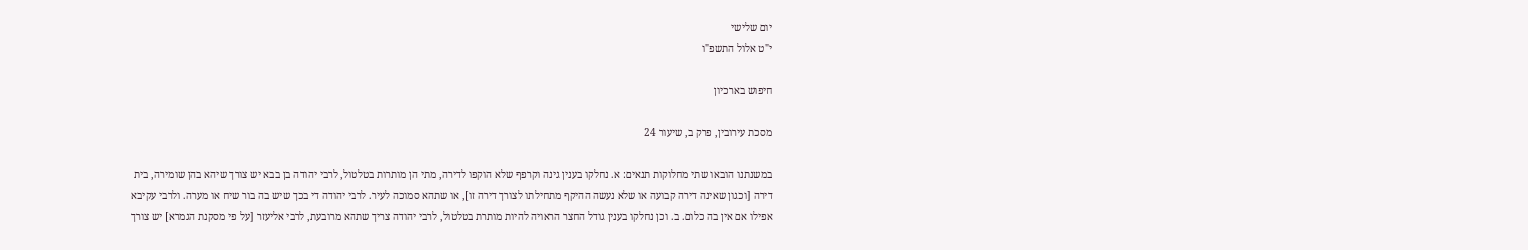יום שלישי
י"ט אלול התשפ"ו

חיפוש בארכיון

מסכת עירובין, פרק ב, שיעור 24

במשנתנו הובאו שתי מחלוקות תנאים: א. נחלקו בענין גינה וקרפף שלא הוקפו לדירה, מתי הן מותרות בטלטול, לרבי יהודה בן בבא יש צורך שיהא בהן שומירה, בית דירה [וכגון שאינה דירה קבועה או שלא נעשה ההיקף מתחילתו לצורך דירה זו], או שתהא סמוכה לעיר. לרבי יהודה די בכך שיש בה בור שיח או מערה. ולרבי עקיבא אפילו אם אין בה כלום. ב. וכן נחלקו בענין גודל החצר הראויה להיות מותרת בטלטול, לרבי יהודה צריך שתהא מרובעת, לרבי אליעזר [על פי מסקנת הגמרא] יש צורך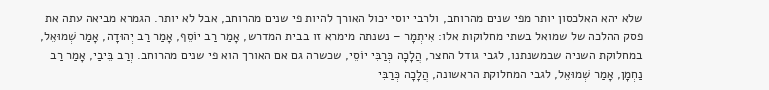שלא יהא האלכסון יותר מפי שנים מהרוחב, ולרבי יוסי יכול האורך להיות פי שנים מהרוחב, אבל לא יותר. הגמרא מביאה עתה את פסק ההלכה של שמואל בשתי מחלוקות אלו: אִיתְמָר – נשנתה מימרא זו בבית המדרש, אָמַר רַב יוֹסֵף, אָמַר רַב יְהוּדָה, אָמַר שְׁמוּאֵל, במחלוקת השניה שבמשנתנו, לגבי גודל החצר, הֲלָכָה כְּרַבִּי יוֹסֵי, שכשרה גם אם האורך הוא פי שנים מהרוחב. וְרַב בֵּיבַי, אָמַר רַב נַחְמָן, אָמַר שְׁמוּאֵל, לגבי המחלוקת הראשונה, הֲלָכָה כְּרַבִּי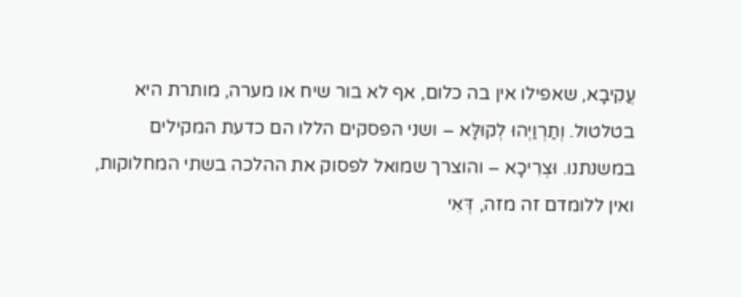עֲקִיבָא, שאפילו אין בה כלום, אף לא בור שיח או מערה, מותרת היא בטלטול. וְתַרְוַיְהוּ לְקוּלָּא – ושני הפסקים הללו הם כדעת המקילים במשנתנו. וּצְרִיכָא – והוצרך שמואל לפסוק את ההלכה בשתי המחלוקות, ואין ללומדם זה מזה, דְּאִי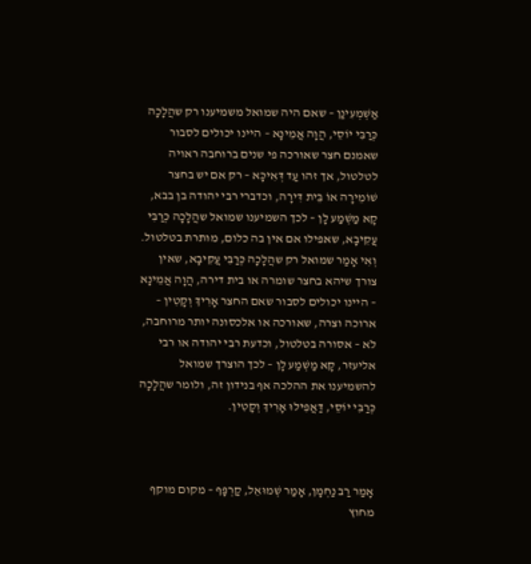אַשְׁמְעִינַן – שאם היה שמואל משמיענו רק שהֲלָכָה כְּרַבִּי יוֹסֵי, הֲוָה אֲמֵינָא – היינו יכולים לסבור שאמנם חצר שאורכה פי שנים ברוחבה ראויה לטלטול, אך זהו עַד דְּאִיכָּא – רק אם יש בחצר שׁוֹמֵירָה אוֹ בֵּית דִּירָה, וכדברי רבי יהודה בן בבא, קָא מַשְׁמַע לָן – לכך השמיענו שמואל שהֲלָכָה כְּרַבִּי עֲקִיבָא, שאפילו אם אין בה כלום, מותרת בטלטול. וְאִי אָמַר שמואל רק שהֲלָכָה כְּרַבִּי עֲקִיבָא, שאין צורך שיהא בחצר שומרה או בית דירה, הֲוָה אֲמֵינָא – היינו יכולים לסבור שאם החצר אָרִיךְ וְקָטִין – ארוכה וצרה, שאורכה או אלכסונה יותר מרוחבה, לֹא – אסורה בטלטול, וכדעת רבי יהודה או רבי אליעזר, קָא מַשְׁמַע לָן – לכך הוצרך שמואל להשמיענו את ההלכה אף בנידון זה, ולומר שהֲלָכָה כְּרַבִּי יוֹסֵי, דַּאֲפִילוּ אָרִיךְ וְקָטִין.



אָמַר רַב נַחְמָן, אָמַר שְׁמוּאֵל, קַרְפָּף – מקום מוקף מחוץ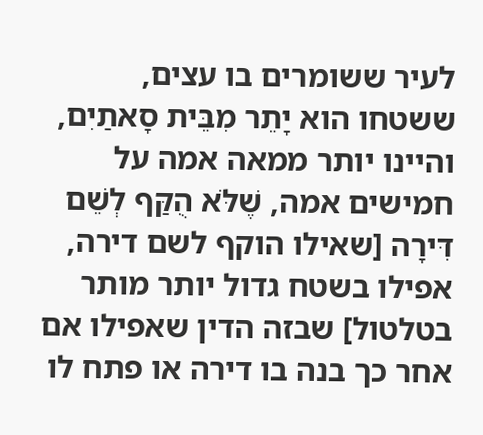לעיר ששומרים בו עצים, ששטחו הוא יָתֵר מִבֵּית סָאתַיִם, והיינו יותר ממאה אמה על חמישים אמה, שֶׁלֹּא הֻקַּף לְשֵׁם דִּירָה [שאילו הוקף לשם דירה, אפילו בשטח גדול יותר מותר בטלטול] שבזה הדין שאפילו אם אחר כך בנה בו דירה או פתח לו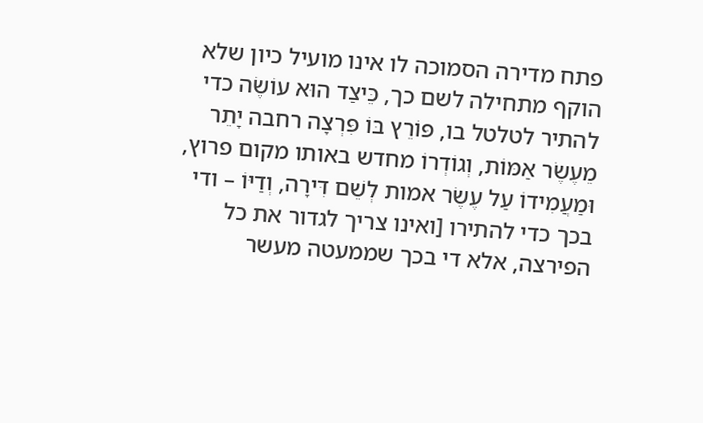פתח מדירה הסמוכה לו אינו מועיל כיון שלא הוקף מתחילה לשם כך, כֵּיצַד הוּא עוֹשֶׂה כדי להתיר לטלטל בו, פּוֹרֵץ בּוֹ פִּרְצָה רחבה יָתֵר מֵעֶשֶׂר אַמּוֹת, וְגוֹדְרוֹ מחדש באותו מקום פרוץ, וּמַעֲמִידוֹ עַל עֶשֶׂר אמות לְשֵׁם דִּירָה, וְדַיּוֹ – ודי בכך כדי להתירו [ואינו צריך לגדור את כל הפירצה, אלא די בכך שממעטה מעשר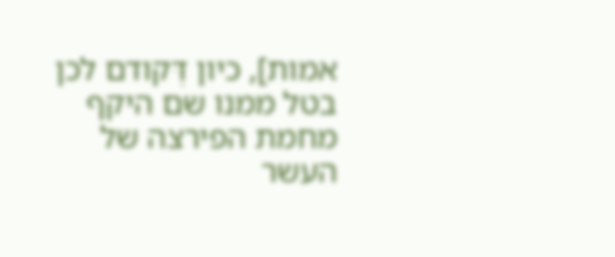אמות], כיון דְּקודם לכן בטל ממנו שם היקף מחמת הפירצה של העשר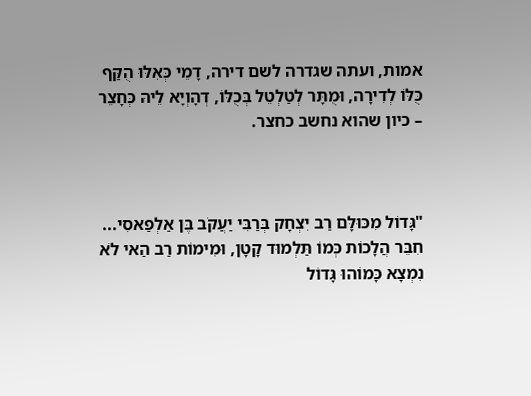אמות, ועתה שגדרה לשם דירה, דָמֵי כְּאִלּוּ הֻקַּף כֻּלּוֹ לְדִירָה, וּמֻתָּר לְטַלְטֵל בְּכֻלּוֹ, דְהָוְיָא לֵיהּ כְּחָצֵר – כיון שהוא נחשב כחצר.



"גָּדוֹל מִכּוּלָּם רַב יִצְחָק בְּרַבִּי יַעֲקֹב בֶּן אַלְפַאסִי... חִבֵּר הֲלָכוֹת כְּמוֹ תַּלְמוּד קָטָן, וּמִימוֹת רַב הַאי לֹא נִמְצָא כָּמוֹהוּ גָּדוֹל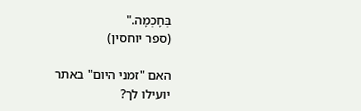בְּחָכְמָה."
(ספר יוחסין)

האם "זמני היום" באתר יועילו לך?